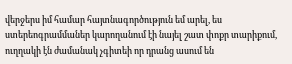վերջերս իմ համար հայտնագործություն եմ արել, ես ստերեոգրամմաներ կարողանում էի նայել շատ փոքր տարիքում, ուղղակի էն ժամանակ չգիտեի որ դրանց ասում են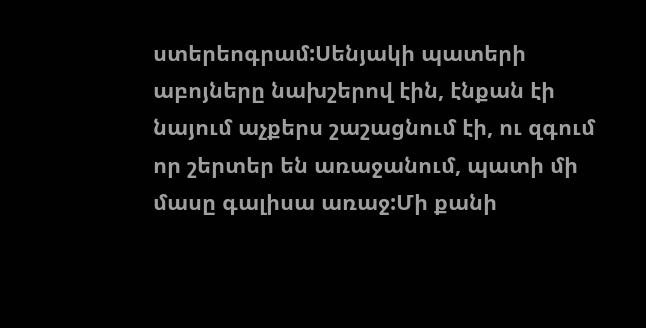ստերեոգրամ:Սենյակի պատերի աբոյները նախշերով էին, էնքան էի նայում աչքերս շաշացնում էի, ու զգում որ շերտեր են առաջանում, պատի մի մասը գալիսա առաջ:Մի քանի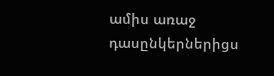ամիս առաջ դասընկերներիցս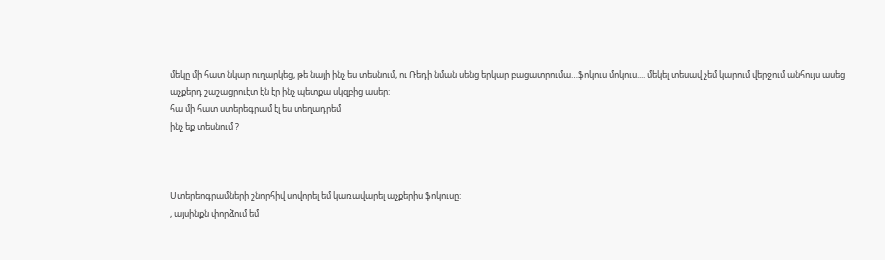մեկը մի հատ նկար ուղարկեց, թե նայի ինչ ես տեսնում, ու Ռեդի նման սենց երկար բացատրումա…ֆոկուս մոկուս.... մեկել տեսավ չեմ կարում վերջում անհույս ասեց աչքերդ շաշացրուէտ էն էր ինչ պետքա սկզբից ասեր:
հա մի հատ ստերեգրամ էլ ես տեղադրեմ
ինչ եք տեսնում ?



Ստերեոգրամների շնորհիվ սովորել եմ կառավարել աչքերիս ֆոկուսը:
, այսինքն փորձում եմ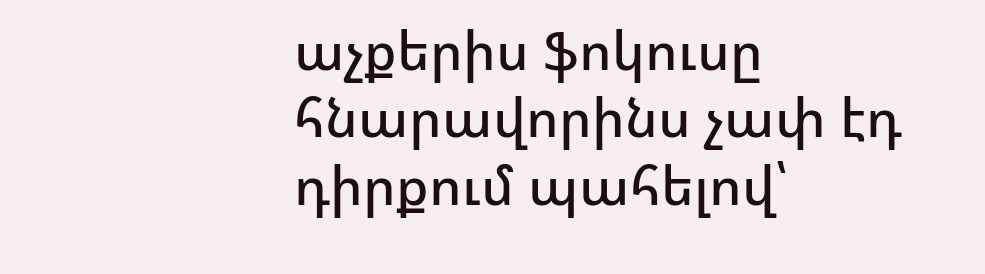աչքերիս ֆոկուսը հնարավորինս չափ էդ դիրքում պահելով՝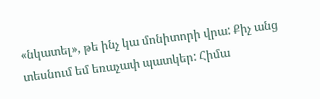«նկատել», թե ինչ կա մոնիտորի վրա: Քիչ անց տեսնում եմ եռաչափ պատկեր: Հիմա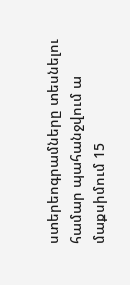ստերեոգրամները տեսնելու համար պահանջվում ա մաքսիմում 15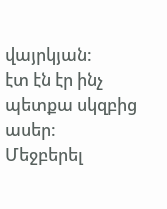վայրկյան:
էտ էն էր ինչ պետքա սկզբից ասեր:
Մեջբերել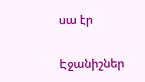սա էր

Էջանիշներ